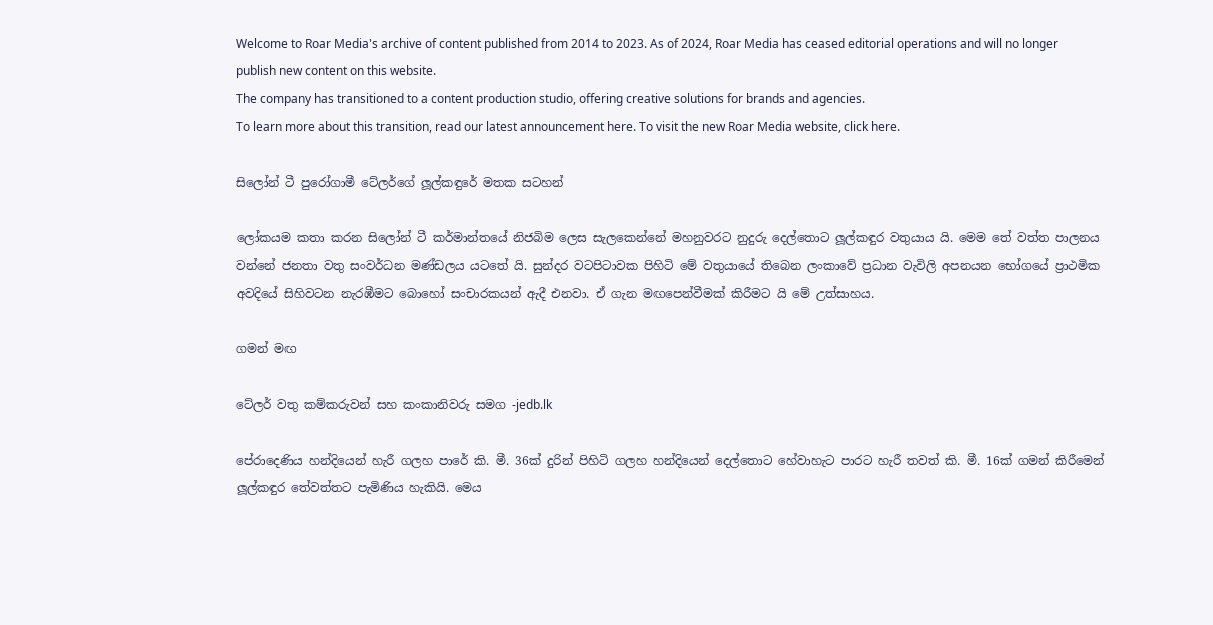Welcome to Roar Media's archive of content published from 2014 to 2023. As of 2024, Roar Media has ceased editorial operations and will no longer publish new content on this website.
The company has transitioned to a content production studio, offering creative solutions for brands and agencies.
To learn more about this transition, read our latest announcement here. To visit the new Roar Media website, click here.

සිලෝන් ටී පුරෝගාමී ටේලර්ගේ ලූල්කඳුරේ මතක සටහන්

ලෝකයම කතා කරන සිලෝන් ටී කර්මාන්තයේ නිජබිම ලෙස සැලකෙන්නේ මහනුවරට නුදුරු දෙල්තොට ලූල්කඳුර වතුයාය යි. මෙම තේ වත්ත පාලනය වන්නේ ජනතා වතු සංවර්ධන මණ්ඩලය යටතේ යි. සුන්දර වටපිටාවක පිහිටි මේ වතුයායේ තිබෙන ලංකාවේ ප්‍රධාන වැවිලි අපනයන භෝගයේ ප්‍රාථමික අවදියේ සිහිවටන නැරඹීමට බොහෝ සංචාරකයන් ඇදී එනවා. ඒ ගැන මඟපෙන්වීමක් කිරීමට යි මේ උත්සාහය.

ගමන් මඟ

ටේලර් වතු කම්කරුවන් සහ කංකානිවරු සමග -jedb.lk

පේරාදෙණිය හන්දියෙන් හැරී ගලහ පාරේ කි. මී. 36ක් දුරින් පිහිටි ගලහ හන්දියෙන් දෙල්තොට හේවාහැට පාරට හැරී තවත් කි. මී. 16ක් ගමන් කිරීමෙන් ලූල්කඳුර තේවත්තට පැමිණිය හැකියි. මෙය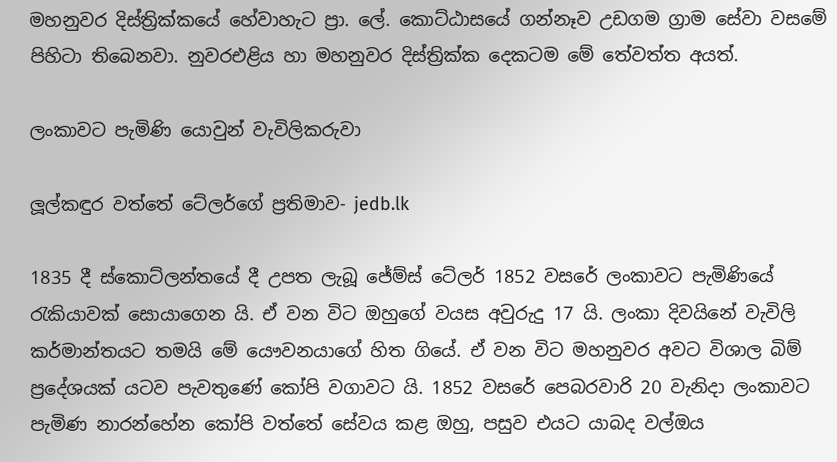මහනුවර දිස්ත්‍රික්කයේ හේවාහැට ප්‍රා. ලේ. කොට්ඨාසයේ ගන්නෑව උඩගම ග්‍රාම සේවා වසමේ පිහිටා තිබෙනවා. නුවරඑළිය හා මහනුවර දිස්ත්‍රික්ක දෙකටම මේ තේවත්ත අයත්.

ලංකාවට පැමිණි යොවුන් වැවිලිකරුවා

ලූල්කඳුර වත්තේ ටේලර්ගේ ප්‍රතිමාව- jedb.lk

1835 දී ස්කොට්ලන්තයේ දී උපත ලැබූ ජේම්ස් ටේලර් 1852 වසරේ ලංකාවට පැමිණියේ රැකියාවක් සොයාගෙන යි. ඒ වන විට ඔහුගේ වයස අවුරුදු 17 යි. ලංකා දිවයිනේ වැවිලි කර්මාන්තයට තමයි මේ යෞවනයාගේ හිත ගියේ. ඒ වන විට මහනුවර අවට විශාල බිම් ප්‍රදේශයක් යටව පැවතුණේ කෝපි වගාවට යි. 1852 වසරේ පෙබරවාරි 20 වැනිදා ලංකාවට පැමිණ නාරන්හේන කෝපි වත්තේ සේවය කළ ඔහු, පසුව එයට යාබද වල්ඔය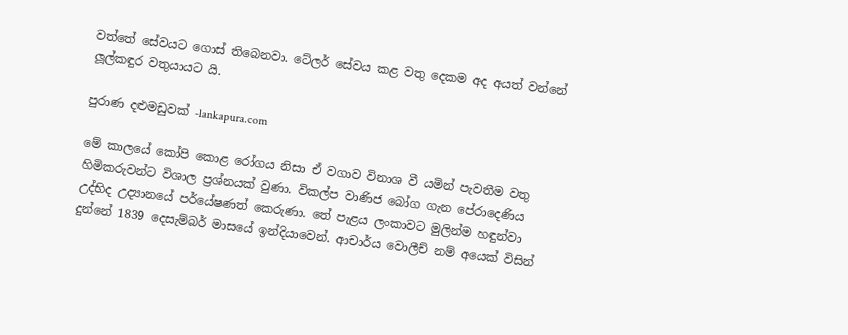වත්තේ සේවයට ගොස් තිබෙනවා. ටේලර් සේවය කළ වතු දෙකම අද අයත් වන්නේ ලූල්කඳුර වතුයායට යි.

පුරාණ දළුමඩුවක් -lankapura.com

මේ කාලයේ කෝපි කොළ රෝගය නිසා ඒ වගාව විනාශ වී යමින් පැවතීම වතු හිමිකරුවන්ට විශාල ප්‍රශ්නයක් වුණා. විකල්ප වාණිජ බෝග ගැන පේරාදෙණිය උද්භිද උද්‍යානයේ පර්යේෂණත් කෙරුණා. තේ පැළය ලංකාවට මුලින්ම හඳුන්වා දුන්නේ 1839 දෙසැම්බර් මාසයේ ඉන්දියාවෙන්. ආචාර්ය වොලීච් නම් අයෙක් විසින්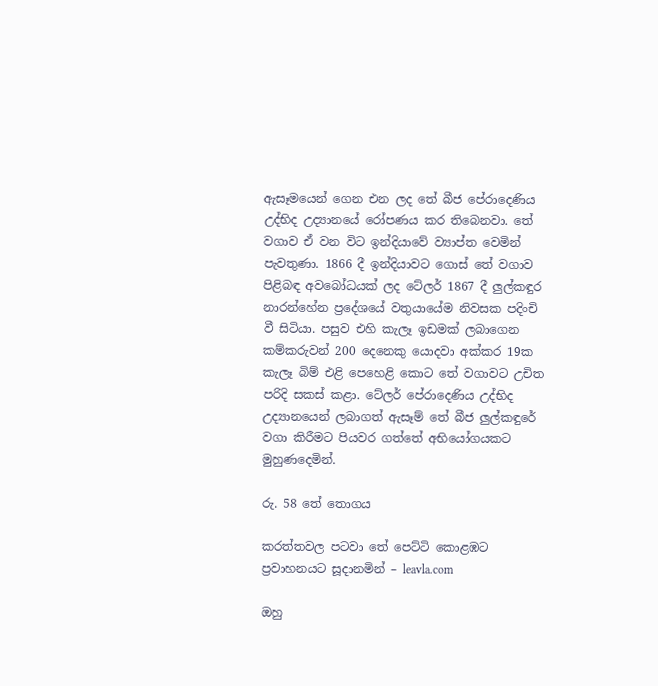ඇසෑමයෙන් ගෙන එන ලද තේ බීජ පේරාදෙණිය උද්භිද උද්‍යානයේ රෝපණය කර තිබෙනවා. තේ වගාව ඒ වන විට ඉන්දියාවේ ව්‍යාප්ත වෙමින් පැවතුණා. 1866 දී ඉන්දියාවට ගොස් තේ වගාව පිළිබඳ අවබෝධයක් ලද ටේලර් 1867 දී ලුල්කඳුර නාරන්හේන ප්‍රදේශයේ වතුයායේම නිවසක පදිංචි වී සිටියා. පසුව එහි කැලෑ ඉඩමක් ලබාගෙන කම්කරුවන් 200 දෙනෙකු යොදවා අක්කර 19ක කැලෑ බිම් එළි පෙහෙළි කොට තේ වගාවට උචිත පරිදි සකස් කළා. ටේලර් පේරාදෙණිය උද්භිද උද්‍යානයෙන් ලබාගත් ඇසෑම් තේ බීජ ලුල්කඳුරේ වගා කිරීමට පියවර ගත්තේ අභියෝගයකට මුහුණදෙමින්.

රු. 58 තේ තොගය

කරත්තවල පටවා තේ පෙට්ටි කොළඹට ප්‍රවාහනයට සූදානමින් – leavla.com

ඔහු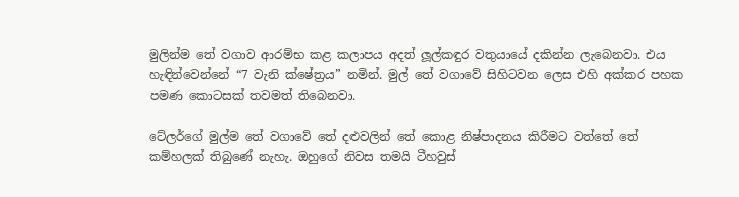මුලින්ම තේ වගාව ආරම්භ කළ කලාපය අදත් ලූල්කඳුර වතුයායේ දකින්න ලැබෙනවා. එය  හැඳින්වෙන්නේ “7 වැනි ක්ෂේත්‍රය” නමින්. මුල් තේ වගාවේ සිහිටවන ලෙස එහි අක්කර පහක පමණ කොටසක් තවමත් තිබෙනවා.

ටේලර්ගේ මුල්ම තේ වගාවේ තේ දළුවලින් තේ කොළ නිෂ්පාදනය කිරීමට වත්තේ තේ කම්හලක් තිබුණේ නැහැ. ඔහුගේ නිවස තමයි ටීහවුස්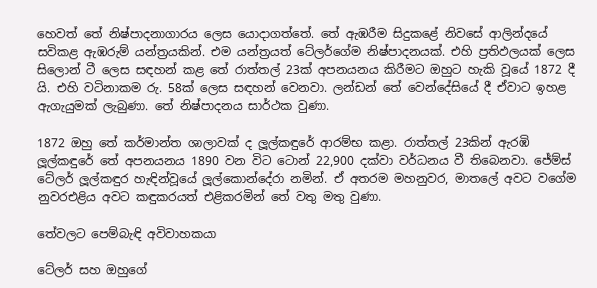හෙවත් තේ නිෂ්පාදනාගාරය ලෙස යොදාගත්තේ. තේ ඇඹරීම සිදුකළේ නිවසේ ආලින්දයේ සවිකළ ඇඹරුම් යන්ත්‍රයකින්. එම යන්ත්‍රයත් ටේලර්ගේම නිෂ්පාදනයක්. එහි ප්‍රතිඵලයක් ලෙස සිලොන් ටී ලෙස සඳහන් කළ තේ රාත්තල් 23ක් අපනයනය කිරීමට ඔහුට හැකි වූයේ 1872 දී යි. එහි වටිනාකම රු. 58ක් ලෙස සඳහන් වෙනවා. ලන්ඩන් තේ වෙන්දේසියේ දී ඒවාට ඉහළ ඇගැයුමක් ලැබුණා. තේ නිෂ්පාදනය සාර්ථක වුණා.

1872 ඔහු තේ කර්මාන්ත ශාලාවක් ද ලූල්කඳුරේ ආරම්භ කළා. රාත්තල් 23කින් ඇරඹි ලූල්කඳුරේ තේ අපනයනය 1890 වන විට ටොන් 22,900 දක්වා වර්ධනය වී තිබෙනවා. ජේම්ස් ටේලර් ලූල්කඳුර හැඳින්වූයේ ලූල්කොන්දේරා නමින්. ඒ අතරම මහනුවර, මාතලේ අවට වගේම නුවරඑළිය අවට කඳුකරයත් එළිකරමින් තේ වතු මතු වුණා.

තේවලට පෙම්බැඳි අවිවාහකයා

ටේලර් සහ ඔහුගේ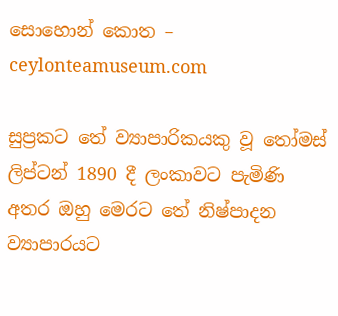සොහොන් කොත – ceylonteamuseum.com

සුප්‍රකට තේ ව්‍යාපාරිකයකු වූ තෝමස් ලිප්ටන් 1890 දී ලංකාවට පැමිණි අතර ඔහු මෙරට තේ නිෂ්පාදන ව්‍යාපාරයට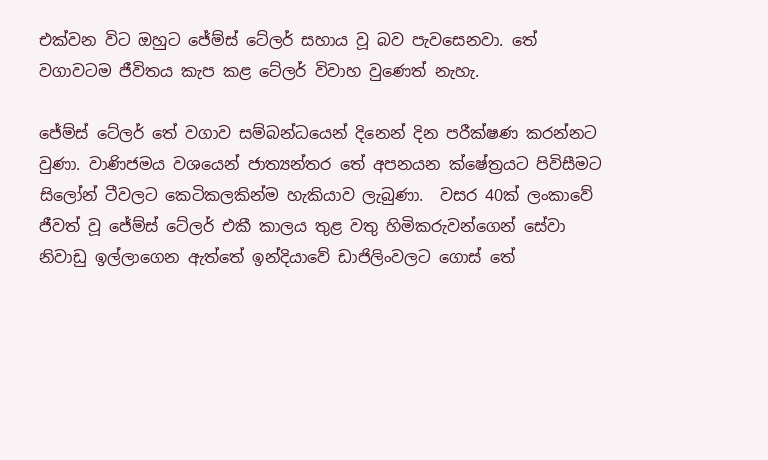එක්වන විට ඔහුට ජේම්ස් ටේලර් සහාය වූ බව පැවසෙනවා. තේ වගාවටම ජීවිතය කැප කළ ටේලර් විවාහ වුණෙත් නැහැ.

ජේම්ස් ටේලර් තේ වගාව සම්බන්ධයෙන් දිනෙන් දින පරීක්ෂණ කරන්නට වුණා. වාණිජමය වශයෙන් ජාත්‍යන්තර තේ අපනයන ක්ෂේත්‍රයට පිවිසීමට සිලෝන් ටීවලට කෙටිකලකින්ම හැකියාව ලැබුණා.  වසර 40ක් ලංකාවේ ජීවත් වූ ජේම්ස් ටේලර් එකී කාලය තුළ වතු හිමිකරුවන්ගෙන් සේවා නිවාඩු ඉල්ලාගෙන ඇත්තේ ඉන්දියාවේ ඩාජිලිංවලට ගොස් තේ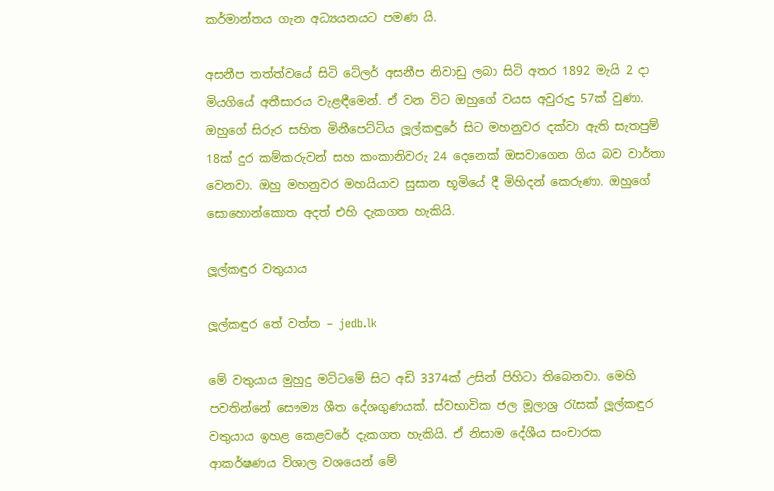කර්මාන්තය ගැන අධ්‍යයනයට පමණ යි.

අසනීප තත්ත්වයේ සිටි ටේලර් අසනීප නිවාඩු ලබා සිටි අතර 1892 මැයි 2 දා මියගියේ අතීසාරය වැළඳීමෙන්. ඒ වන විට ඔහුගේ වයස අවුරුදු 57ක් වුණා. ඔහුගේ සිරුර සහිත මිනීපෙට්ටිය ලූල්කඳුරේ සිට මහනුවර දක්වා ඇති සැතපුම් 18ක් දුර කම්කරුවන් සහ කංකානිවරු 24 දෙනෙක් ඔසවාගෙන ගිය බව වාර්තා වෙනවා. ඔහු මහනුවර මහයියාව සුසාන භූමියේ දී මිහිදන් කෙරුණා. ඔහුගේ සොහොන්කොත අදත් එහි දැකගත හැකියි.

ලූල්කඳුර වතුයාය

ලූල්කඳුර තේ වත්ත – jedb.lk

මේ වතුයාය මුහුදු මට්ටමේ සිට අඩි 3374ක් උසින් පිහිටා තිබෙනවා. මෙහි පවතින්නේ සෞම්‍ය ශීත දේශගුණයක්. ස්වභාවික ජල මූලාශ්‍ර රැසක් ලූල්කඳුර වතුයාය ඉහළ කෙළවරේ දැකගත හැකියි. ඒ නිසාම දේශීය සංචාරක ආකර්ෂණය විශාල වශයෙන් මේ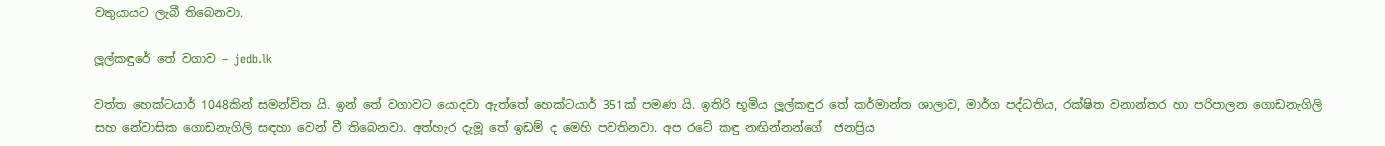වතුයායට ලැබී තිබෙනවා.

ලූල්කඳුරේ තේ වගාව – jedb.lk

වත්ත හෙක්ටයාර් 1048කින් සමන්විත යි. ඉන් තේ වගාවට යොදවා ඇත්තේ හෙක්ටයාර් 351ක් පමණ යි. ඉතිරි භූමිය ලූල්කඳුර තේ කර්මාන්ත ශාලාව, මාර්ග පද්ධතිය, රක්ෂිත වනාන්තර හා පරිපාලන ගොඩනැගිලි සහ නේවාසික ගොඩනැගිලි සඳහා වෙන් වී තිබෙනවා. අත්හැර දැමූ තේ ඉඩම් ද මෙහි පවතිනවා. අප රටේ කඳු නඟින්නන්ගේ  ජනප්‍රිය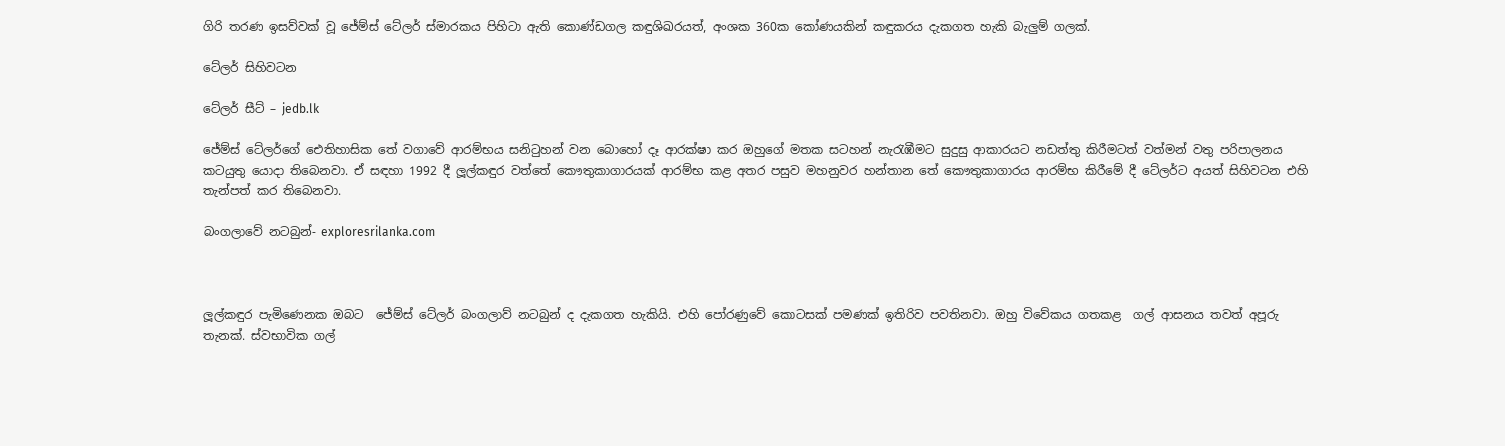ගිරි තරණ ඉසව්වක් වූ ජේම්ස් ටේලර් ස්මාරකය පිහිටා ඇති කොණ්ඩගල කඳුශිඛරයත්, අංශක 360ක කෝණයකින් කඳුකරය දැකගත හැකි බැලුම් ගලක්.

ටේලර් සිහිවටන

ටේලර් සීට් – jedb.lk

ජේම්ස් ටේලර්ගේ ඓතිහාසික තේ වගාවේ ආරම්භය සනිටුහන් වන බොහෝ දෑ ආරක්ෂා කර ඔහුගේ මතක සටහන් නැරැඹීමට සුදුසු ආකාරයට නඩත්තු කිරීමටත් වත්මන් වතු පරිපාලනය කටයුතු යොදා තිබෙනවා. ඒ සඳහා 1992 දී ලූල්කඳුර වත්තේ කෞතුකාගාරයක් ආරම්භ කළ අතර පසුව මහනුවර හන්තාන තේ කෞතුකාගාරය ආරම්භ කිරීමේ දී ටේලර්ට අයත් සිහිවටන එහි තැන්පත් කර තිබෙනවා.

බංගලාවේ නටබුන්- exploresrilanka.com



ලූල්කඳුර පැමිණෙනක ඔබට  ජේම්ස් ටේලර් බංගලාව් නටබුන් ද දැකගත හැකියි. එහි පෝරණුවේ කොටසක් පමණක් ඉතිරිව පවතිනවා. ඔහු විවේකය ගතකළ  ගල් ආසනය තවත් අපූරු තැනක්. ස්වභාවික ගල්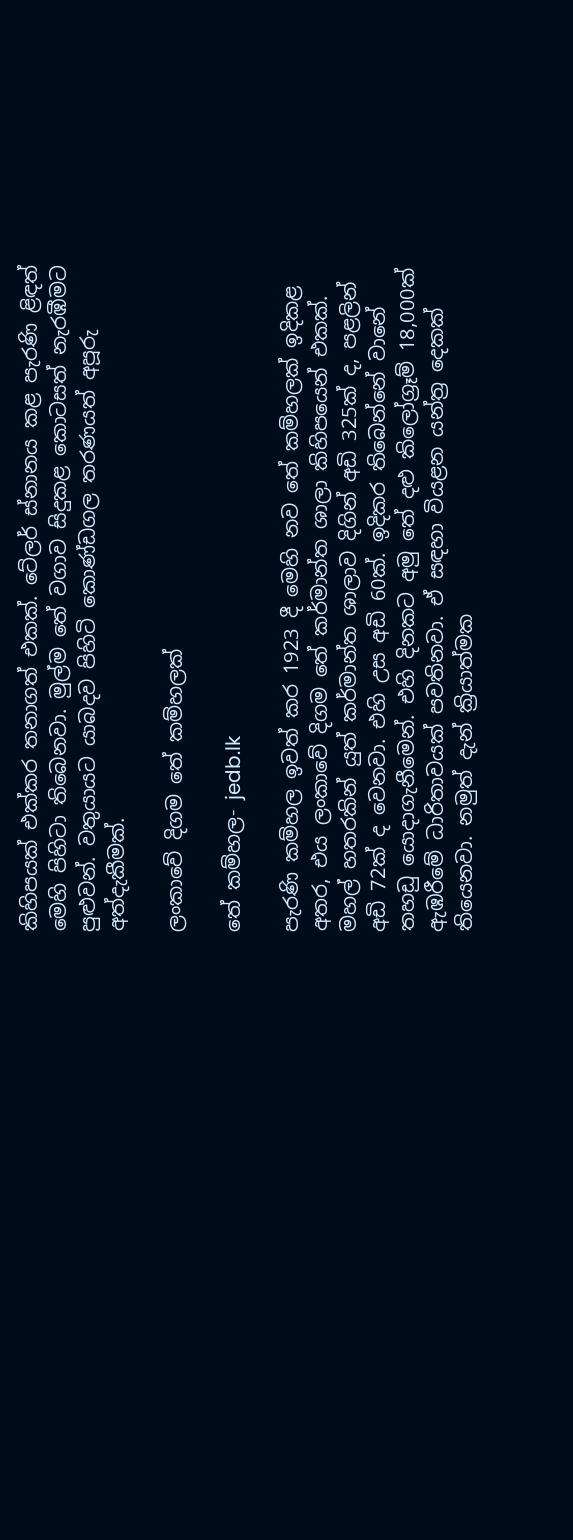කිහිපයක් එක්කර තනාගත් එකක්. ටේලර් ස්නානය කළ පැරණි ළිඳත් මෙහි පිහිටා තිබෙනවා. මුල්ම තේ වගාව සිදුකළ කොටසත් නැරඹීමට පුළුවන්. වතුයායට යාබදව පිහිටි කොණ්ඩගල තරණයත් අපූරු අත්දැකීමක්.

ලංකාවේ දිගම තේ කම්හලක්

තේ කම්හල- jedb.lk

පැරණි කම්හල ඉවත් කර 1923 දී මෙහි නව තේ කම්හලක් ඉදිකළ අතර, එය ලංකාවේ දිගම තේ කර්මාන්ත ශාලා කිහිපයෙන් එකක්. මහල් හතරකින් යුත් කර්මාන්ත ශාලාව දිගින් අඩි 325ක් ද, පළලින් අඩි 72ක් ද වෙනවා. එහි උස අඩි 60ක්. ඉදිකර තිබෙන්නේ වානේ තහඩු යොදාගැනීමෙන්. එහි දිනකට අමු තේ දළු කිලෝග්‍රෑම් 18,000ක් ඇඹරීමේ ධාරිතාවයක් පවතිනවා. ඒ සඳහා වියළන යන්ත්‍ර දෙකක් තියෙනවා. නමුත් දැන් ක්‍රියාත්මක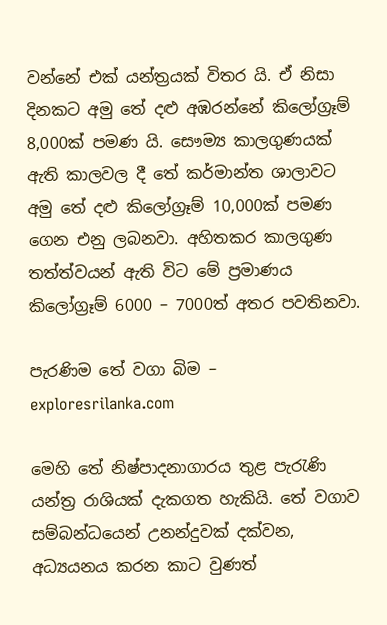වන්නේ එක් යන්ත්‍රයක් විතර යි. ඒ නිසා  දිනකට අමු තේ දළු අඹරන්නේ කිලෝග්‍රෑම් 8,000ක් පමණ යි. සෞම්‍ය කාලගුණයක් ඇති කාලවල දී තේ කර්මාන්ත ශාලාවට අමු තේ දළු කිලෝග්‍රෑම් 10,000ක් පමණ ගෙන එනු ලබනවා. අහිතකර කාලගුණ තත්ත්වයන් ඇති විට මේ ප්‍රමාණය කිලෝග්‍රෑම් 6000 – 7000ත් අතර පවතිනවා.

පැරණිම තේ වගා බිම – exploresrilanka.com

මෙහි තේ නිෂ්පාදනාගාරය තුළ පැරැණි යන්ත්‍ර රාශියක් දැකගත හැකියි. තේ වගාව සම්බන්ධයෙන් උනන්දුවක් දක්වන, අධ්‍යයනය කරන කාට වුණත්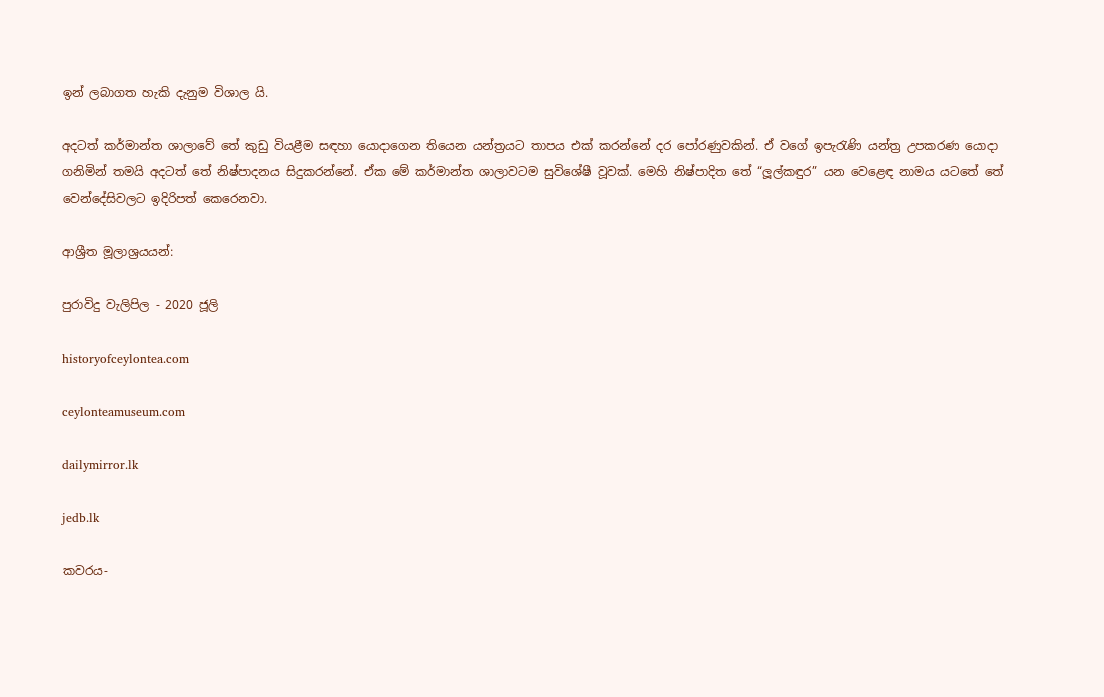ඉන් ලබාගත හැකි දැනුම විශාල යි.

අදටත් කර්මාන්ත ශාලාවේ තේ කුඩු වියළීම සඳහා යොදාගෙන තියෙන යන්ත්‍රයට තාපය එක් කරන්නේ දර පෝරණුවකින්. ඒ වගේ ඉපැරැණි යන්ත්‍ර උපකරණ යොදා ගනිමින් තමයි අදටත් තේ නිෂ්පාදනය සිදුකරන්නේ. ඒක මේ කර්මාන්ත ශාලාවටම සුවිශේෂී වූවක්. මෙහි නිෂ්පාදිත තේ “ලූල්කඳුර” යන වෙළෙඳ නාමය යටතේ තේ වෙන්දේසිවලට ඉදිරිපත් කෙරෙනවා.

ආශ්‍රීත මූලාශ්‍රයයන්:

පුරාවිදු වැලිපිල - 2020 ජූලි

historyofceylontea.com

ceylonteamuseum.com

dailymirror.lk

jedb.lk

කවරය-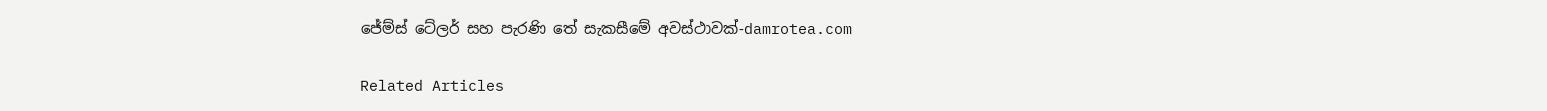ජේම්ස් ටේලර් සහ පැරණි තේ සැකසීමේ අවස්ථාවක්-damrotea.com

Related Articles